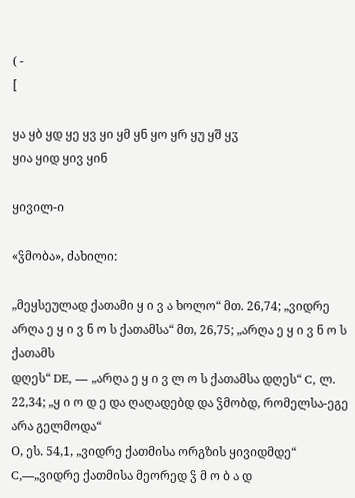( -
[

ყა ყბ ყდ ყე ყვ ყი ყმ ყნ ყო ყრ ყუ ყშ ყჳ
ყია ყიდ ყივ ყინ

ყივილ-ი

«ჴმობა», ძახილი:

„მეყსეულად ქათამი ყ ი ვ ა ხოლო“ მთ. 26,74; „ვიდრე არღა ე ყ ი ვ ნ ო ს ქათამსა“ მთ, 26,75; „არღა ე ყ ი ვ ნ ო ს ქათამს
დღეს“ DE, — „არღა ე ყ ი ვ ლ ო ს ქათამსა დღეს“ C, ლ. 22,34; „ყ ი ო დ ე და ღაღადებდ და ჴმობდ, რომელსა-ეგე არა გელმოდა“
О, ეს. 54,1, „ვიდრე ქათმისა ორგზის ყივიდმდე“ C,—„ვიდრე ქათმისა მეორედ ჴ მ ო ბ ა დ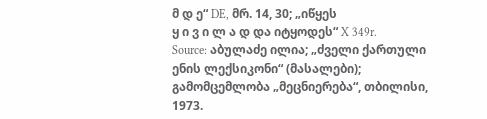მ დ ე“ DE, მრ. 14, 30; „იწყეს
ყ ი ვ ი ლ ა დ და იტყოდეს“ X 349r.
Source: აბულაძე ილია; „ძველი ქართული ენის ლექსიკონი“ (მასალები); გამომცემლობა „მეცნიერება“, თბილისი, 1973.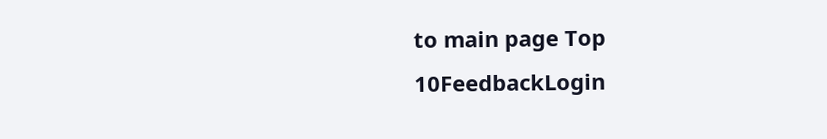to main page Top 10FeedbackLogin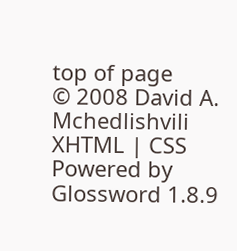top of page
© 2008 David A. Mchedlishvili XHTML | CSS Powered by Glossword 1.8.9